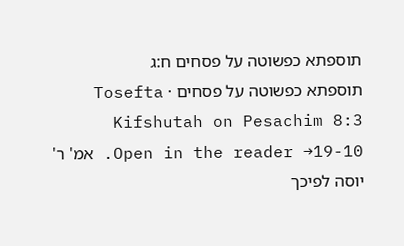תוספתא כפשוטה על פסחים ח:ג
תוספתא כפשוטה על פסחים · Tosefta Kifshutah on Pesachim 8:3
Open in the reader →19-10. אמ' ר' יוסה לפיכך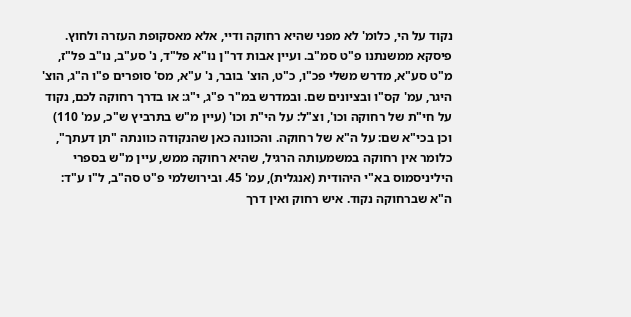נקוד על הי, כלומ' לא מפני שהיא רחוקה ודיי, אלא מאסקופת העזרה ולחוץ. פיסקא ממשנתנו פ"ט סמ"ב. ועיין אבות דר"ן נו"א פל"ד, נ' סע"ב, נו"ב פל"ז, מ"ט סע"א, מדרש משלי פכ"ו, כ"ט, הוצ' בובר, נ' ע"א, מס' סופרים פ"ו ה"ג, הוצ' היגר, עמ' קס"ו ובציונים שם. ובמדרש במ"ר פ"ג, י"ג: או בדרך רחוקה לכם, נקוד על חי"ת של רחוקה וכו', וצ"ל: על הי"ת וכו' (עיין מ"ש בתרביץ ש"כ, עמ' 110) וכן בכי"א שם: על ה"א של רחוקה. והכוונה כאן שהנקודה כוונתה "תן דעתך", כלומר אין רחוקה במשמעותה הרגיל, שהיא רחוקה ממש, עיין מ"ש בספרי היליניסמוס בא"י היהודית (אנגלית), עמ' 45. ובירושלמי פ"ט סה"ב, ל"ו ע"ד: ה"א שברחוקה נקוד. איש רחוק ואין דרך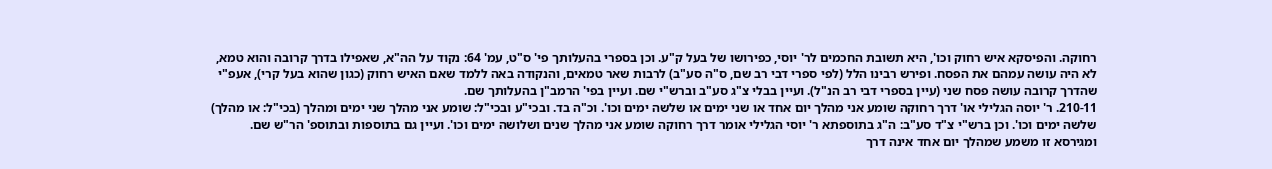רחוקה. והפיסקא איש רחוק וכו', היא תשובת החכמים לר' יוסי, כפירושו של בעל ק"ע. וכן בספרי בהעלותך פי' ס"ט, עמ' 64: נקוד על הה"א, שאפילו בדרך קרובה והוא טמא, לא היה עושה עמהם את הפסח. ופירש רבינו הלל (לפי ספרי דבי רב שם, ס"ה סע"ב) לרבות שאר טמאים, והנקודה באה ללמד שאם האיש רחוק (כגון שהוא בעל קרי), אעפ"י שהדרך קרובה עושה פסח שני (עיין בספרי דבי רב הנ"ל). ועיין בבלי צ"ג סע"ב וברש"י שם. ועיין בפי' הרמב"ן בהעלותך שם.
210-11. ר' יוסה הגלילי או' דרך רחוקה שומע אני מהלך יום אחד או שני ימים או שלשה ימים וכו'. וכ"ה בד. ובכי"ע ובכי"ל: שומע אני מהלך שני ימים ומהלך (בכי"ל: או מהלך) שלשה ימים וכו'. וכן ברש"י צ"ד סע"ב: ה"ג בתוספתא ר' יוסי הגלילי אומר דרך רחוקה שומע אני מהלך שנים ושלושה ימים וכו'. ועיין גם בתוספות ובתוספ' הר"ש שם. ומגירסא זו משמע שמהלך יום אחד אינה דרך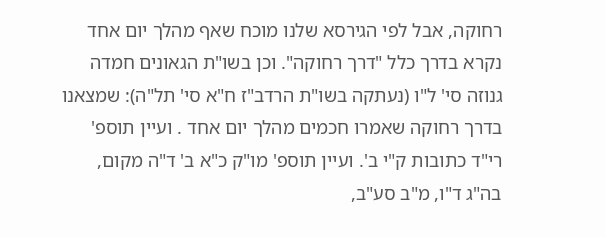רחוקה, אבל לפי הגירסא שלנו מוכח שאף מהלך יום אחד נקרא בדרך כלל "דרך רחוקה". וכן בשו"ת הגאונים חמדה גנוזה סי' ל"ו (נעתקה בשו"ת הרדב"ז ח"א סי' תל"ה): שמצאנו בדרך רחוקה שאמרו חכמים מהלך יום אחד . ועיין תוספ' רי"ד כתובות ק"י ב'. ועיין תוספ' מו"ק כ"א ב' ד"ה מקום, בה"ג ד"ו, מ"ב סע"ב,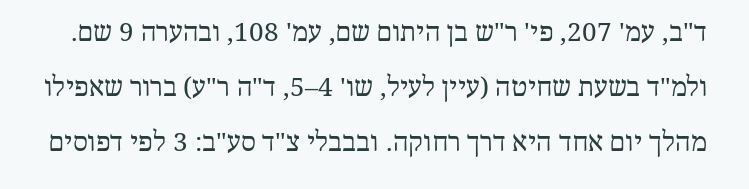ד"ב, עמ' 207, פי' ר"ש בן היתום שם, עמ' 108, ובהערה 9 שם. ולמ"ד בשעת שחיטה (עיין לעיל, שו' 4–5, ד"ה ר"ע) ברור שאפילו מהלך יום אחד היא דרך רחוקה. ובבבלי צ"ד סע"ב: 3 לפי דפוסים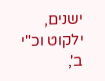ישנים, ילקוט וכ"י ב',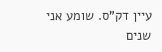עיין דק"ס. שומע אני שנים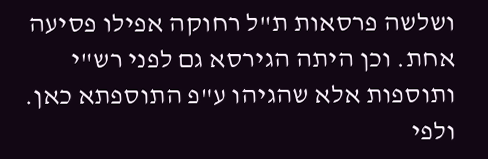ושלשה פרסאות ת"ל רחוקה אפילו פסיעה אחת. וכן היתה הגירסא גם לפני רש"י ותוספות אלא שהגיהו ע"פ התוספתא כאן. ולפי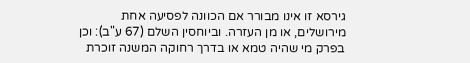גירסא זו אינו מבורר אם הכוונה לפסיעה אחת מירושלים, או מן העזרה. וביוחסין השלם (67 ע"ב): וכן בפרק מי שהיה טמא או בדרך רחוקה המשנה זוכרת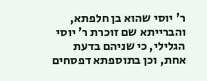ר' יוסי שהוא בן חלפתא, והברייתא שם זוכרת ר' יוסי הגלילי, כי שניהם בדעת אחת, וכן בתוספתא דפסחים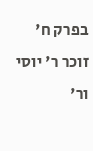בפרק ח' זוכר ר' יוסי ור'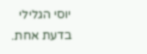יוסי הגלילי בדעת אחת.